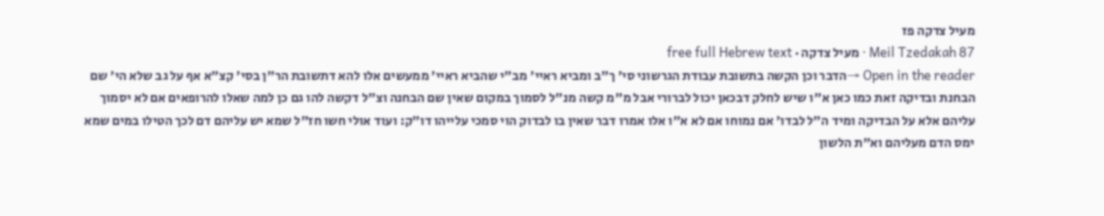מעיל צדקה פז
Meil Tzedakah 87 · מעיל צדקה · free full Hebrew text
Open in the reader →הדבר וכן הקשה בתשובת עבודת הגרשוני סי' ך"ב ומביא ראיי' מב"י שהביא ראיי' ממעשים אלו להא דתשובת הר"ן בסי' קצ"א אף על גב שלא הי' שם הבחנת ובדיקה זאת כמו כאן א"ו שיש לחלק דבכאן יכול לברורי אבל מ"מ קשה מנ"ל לסמוך במקום שאין שם הבחנה וצ"ל דקשה להו גם כן למה שאלו להרופאים אם לא יסמוך עליהם אלא על הבדיקה ומיד ה"ל לבדו' אם נמוחו אם לא א"ו אלו אמרו דבר שאין בו לבדוק הוי סמכי עלייהו דו"ק: ועוד אולי חשו חז"ל שמא יש עליהם דם לכך הטילו במים שמא ימס הדם מעליהם וא"ת הלשון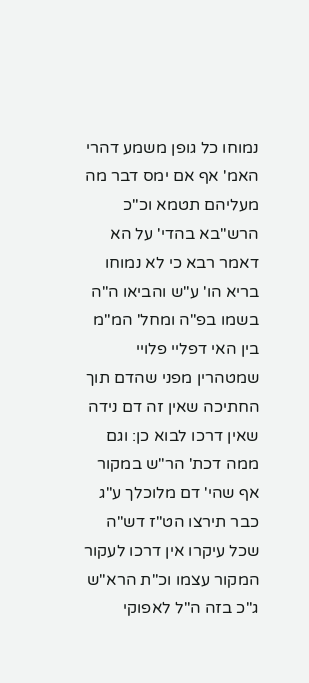נמוחו כל גופן משמע דהרי האמ' אף אם ימס דבר מה מעליהם תטמא וכ"כ הרש"בא בהדי' על הא דאמר רבא כי לא נמוחו בריא הו' ע"ש והביאו ה"ה בשמו בפ"ה ומחל' המ"מ בין האי דפליי פלויי שמטהרין מפני שהדם תוך החתיכה שאין זה דם נידה שאין דרכו לבוא כן: וגם ממה דכת' הר"ש במקור אף שהי' דם מלוכלך ע"ג כבר תירצו הט"ז דש"ה שכל עיקרו אין דרכו לעקור המקור עצמו וכ"ת הרא"ש ג"כ בזה ה"ל לאפוקי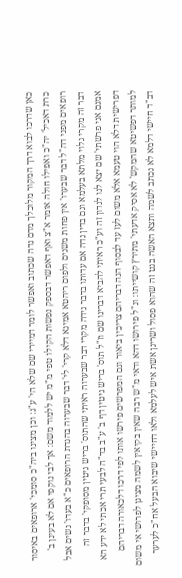כאן שדרכו לבוא דרך המקור מלוכלך מדם נדה שכתוב ואפשר לומר דמיירי שם שלא הי' ע"ג: וכן מצינו ביה"כ סומכי' ארופאים באיסור כרת דאכיל' יה"כ ואפילו חולה אומר א"צ ואף דאפשר דבספק נפשות הקילו טפי מ"מ יש ללמוד משם: אך לבי נוקפי אם לא בעינן ב' רופאים מפני דה"ל דבר שבערו' אין פחות משנים ולפום ריהטא אמינא דלא קרי' לי' דבר שבערוה בהגדת הרופאים כ"א בעדו' נשים אבל דבר זה מקרי גלוי מלתא בעלמא וגם בדין נדה אם עדותו בדבר נידה מקרי דבר שבערוה ראיתי שהתוס' בריש גיטין מסופקי' בדבר זה אמנם אני פרשתי' שם יצא לנו לנדון זה וע"כ ראיתי להביא דברינו שם וז"ל תוס' בריש גיטין דף ב' ע"ב בד"ה לבעי תרי אכתי לא ידע הא דפרישית דלא הוי טעמא אלא משום לעז עד לבסוף הנה דבריהם צריכין ביאור וגם המפרשים פירשו אותו לפי דרכו דלכאורה דבריהם למותר דפשיטא שהמקש' לא אסיק אדעתי' מתירץ קושייתו: ונ"ל פירושו דהא ודאי מ"ש רבה שאין בקיאין לשמה מצינן לפרושי אי משום דב"ד חיישי דלמא לא נכתב לשמה ותצא האשה בגט זה שהוא פסול ושרינן אשת איש לעלמא ולאו דחיישי שיבוא הבעל אח"כ לערער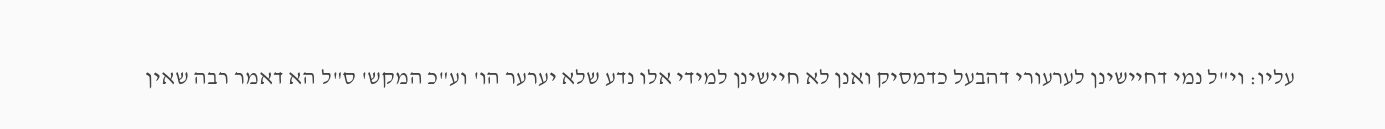עליו: וי"ל נמי דחיישינן לערעורי דהבעל כדמסיק ואנן לא חיישינן למידי אלו נדע שלא יערער הו' וע"כ המקש' ס"ל הא דאמר רבה שאין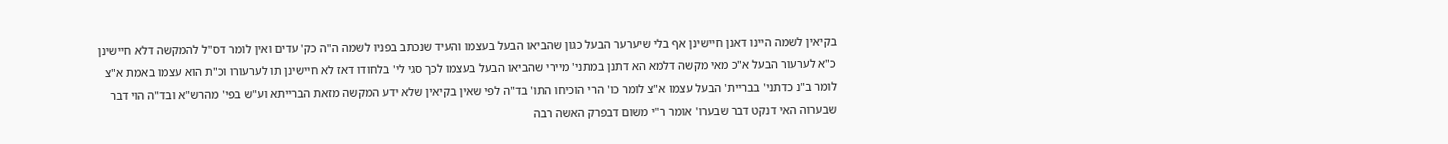בקיאין לשמה היינו דאנן חיישינן אף בלי שיערער הבעל כגון שהביאו הבעל בעצמו והעיד שנכתב בפניו לשמה ה"ה כק' עדים ואין לומר דס"ל להמקשה דלא חיישינן כ"א לערעור הבעל א"כ מאי מקשה דלמא הא דתנן במתני' מיירי שהביאו הבעל בעצמו לכך סגי לי' בלחודו דאז לא חיישינן תו לערעורו וכ"ת הוא עצמו באמת א"צ לומר ב"נ כדתני' בבריית' הבעל עצמו א"צ לומר כו' הרי הוכיחו התו' בד"ה לפי שאין בקיאין שלא ידע המקשה מזאת הברייתא וע"ש בפי' מהרש"א ובד"ה הוי דבר שבערוה האי דנקט דבר שבערו' אומר ר"י משום דבפרק האשה רבה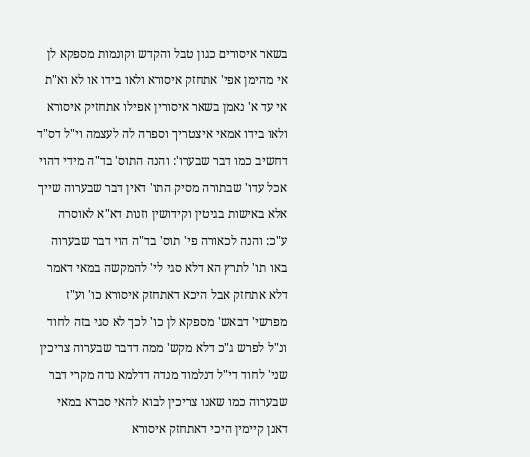בשאר איסורים כגון טבל והקדש וקונמות מספקא לן אי מהימן אפי' אתחזק איסורא ולאו בידו או לא וא"ת אי עד א' נאמן בשאר איסורין אפילו אתחזיק איסורא ולאו בידו אמאי איצטריך וספרה לה לעצמה וי"ל דס"ד דחשיב כמו דבר שבערו': והנה התוס' בד"ה מידי דהוי אכל עדו' שבתורה מסיק התו' דאין דבר שבערוה שייך אלא באישות בגיטין וקידושין וזנות דא"א לאוסרה ע"כ: והנה לכאורה פי' תוס' בד"ה הוי דבר שבערוה באו תו' לתרץ הא דלא סגי לי' להמקשה במאי דאמר דלא אתחזק אבל היכא דאתחזק איסורא כו' וע"ז מפרשי' דבאש' מספקא לן כו' לכך לא סגי בזה לחוד ונ"ל לפרש ג"כ דלא מקש' ממה דדבר שבערוה צריכין שני' לחוד די"ל דנלמוד מנדה דדלמא נדה מקרי דבר שבערוה כמו שאנו צריכין לבוא להאי סברא במאי דאנן קיימין היכי דאתחזק איסורא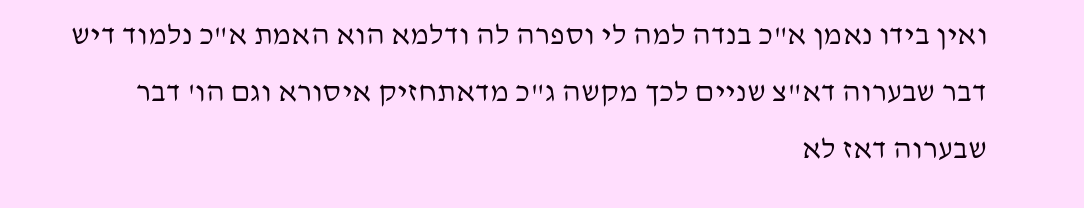ואין בידו נאמן א"כ בנדה למה לי וספרה לה ודלמא הוא האמת א"כ נלמוד דיש דבר שבערוה דא"צ שניים לכך מקשה ג"כ מדאתחזיק איסורא וגם הו' דבר שבערוה דאז לא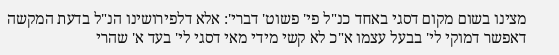מצינו בשום מקום דסגי באחד כנ"ל פי' פשוט' דברי': אלא דלפירושינו הנ"ל בדעת המקשה דאפשר דמוקי לי' בבעל עצמו א"כ לא קשי מידי מאי דסגי לי' בעד א' שהרי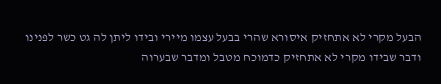הבעל מקרי לא אתחזיק איסורא שהרי בבעל עצמו מיירי ובידו ליתן לה גט כשר לפנינו ודבר שבידו מקרי לא אתחזיק כדמוכח מטבל ומדבר שבערוה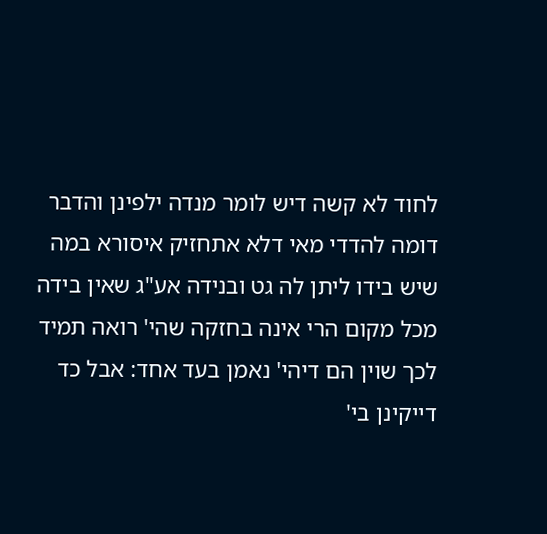לחוד לא קשה דיש לומר מנדה ילפינן והדבר דומה להדדי מאי דלא אתחזיק איסורא במה שיש בידו ליתן לה גט ובנידה אע"ג שאין בידה מכל מקום הרי אינה בחזקה שהי' רואה תמיד לכך שוין הם דיהי' נאמן בעד אחד: אבל כד דייקינן בי'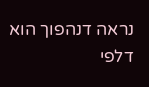נראה דנהפוך הוא דלפי